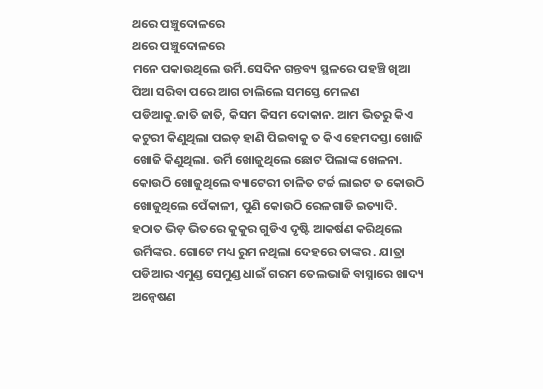ଥରେ ପଞ୍ଚୁଦୋଳରେ
ଥରେ ପଞ୍ଚୁଦୋଳରେ
ମନେ ପକାଉଥିଲେ ଉର୍ମି.ସେଦିନ ଗନ୍ତବ୍ୟ ସ୍ଥଳରେ ପହଞ୍ଚି ଖିଆ ପିଆ ସରିବା ପରେ ଆଗ ଚାଲିଲେ ସମସ୍ତେ ମେଳଣ ପଡିଆକୁ.ଜାତି ଜାତି, କିସମ କିସମ ଦୋକାନ. ଆମ ଭିତରୁ କିଏ କଟୁରୀ କିଣୁଥିଲା ପଇଡ଼ ହାଣି ପିଇବାକୁ ତ କିଏ ହେମଦସ୍ତା ଖୋଜି ଖୋଜି କିଣୁଥିଲା. ଉର୍ମି ଖୋଜୁଥିଲେ ଛୋଟ ପିଲାଙ୍କ ଖେଳନା. କୋଉଠି ଖୋଜୁଥିଲେ ବ୍ୟାଟେରୀ ଚାଳିତ ଟର୍ଚ୍ଚ ଲାଇଟ ତ କୋଉଠି ଖୋଜୁଥିଲେ ପେଁକାଳୀ, ପୁଣି କୋଉଠି ରେଳଗାଡି ଇତ୍ୟାଦି. ହଠାତ ଭିଡ଼ ଭିତରେ କୁକୁର ଗୁଡିଏ ଦୃଷ୍ଟି ଆକର୍ଷଣ କରିଥିଲେ ଉର୍ମିଙ୍କର. ଗୋଟେ ମଧ୍ୟ ରୁମ ନଥିଲା ଦେହରେ ତାଙ୍କର . ଯାତ୍ରା ପଡିଆର ଏମୁଣ୍ଡ ସେମୁଣ୍ଡ ଧାଇଁ ଗରମ ତେଲଭାଜି ବାସ୍ନାରେ ଖାଦ୍ୟ ଅନ୍ୱେଷଣ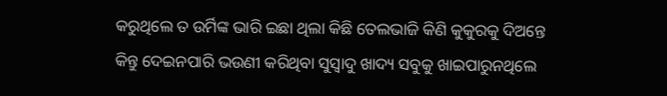କରୁଥିଲେ ତ ଉର୍ମିଙ୍କ ଭାରି ଇଛା ଥିଲା କିଛି ତେଲଭାଜି କିଣି କୁକୁରକୁ ଦିଅନ୍ତେ କିନ୍ତୁ ଦେଇନପାରି ଭଉଣୀ କରିଥିବା ସୁସ୍ୱାଦୁ ଖାଦ୍ୟ ସବୁକୁ ଖାଇପାରୁନଥିଲେ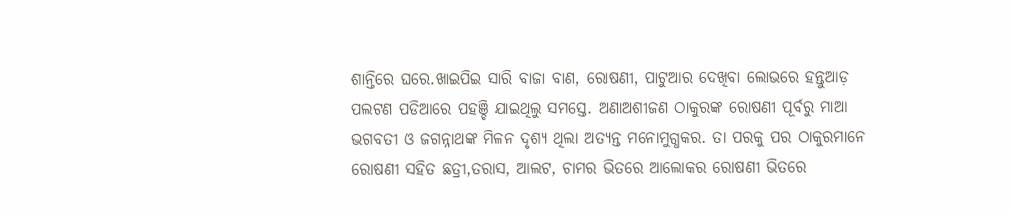ଶାନ୍ତିରେ ଘରେ.ଖାଇପିଇ ସାରି ବାଜା ବାଣ, ରୋଷଣୀ, ପାଟୁଆର ଦେଖିବା ଲୋଭରେ ହନ୍ତୁଆଡ଼ ପଲଟଣ ପଡିଆରେ ପହଞ୍ଚି ଯାଇଥିଲୁ ସମସ୍ତେ. ଅଣାଅଶୀଜଣ ଠାକୁରଙ୍କ ରୋଷଣୀ ପୂର୍ବରୁ ମାଆ ଭଗବତୀ ଓ ଜଗନ୍ନାଥଙ୍କ ମିଳନ ଦୃଶ୍ୟ ଥିଲା ଅତ୍ୟନ୍ତ ମନୋମୁଗ୍ଧକର. ତା ପରକୁ ପର ଠାକୁରମାନେ ରୋଷଣୀ ସହିତ ଛତ୍ରୀ,ତରାସ, ଆଲଟ, ଚାମର ଭିତରେ ଆଲୋକର ରୋଷଣୀ ଭିତରେ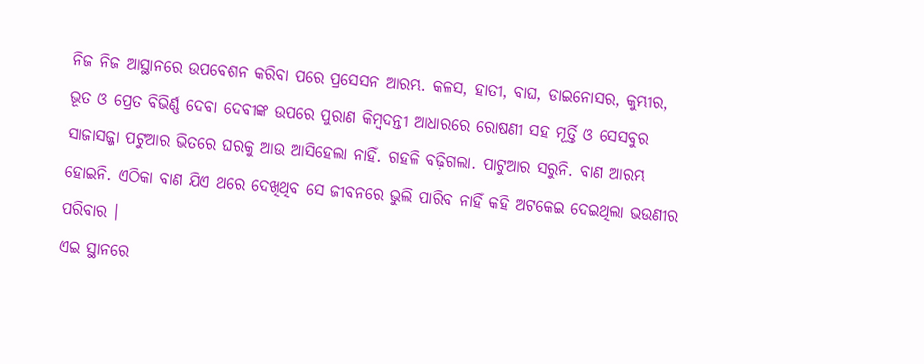ନିଜ ନିଜ ଆସ୍ଥାନରେ ଉପବେଶନ କରିବା ପରେ ପ୍ରସେସନ ଆରମ୍ଭ. କଳସ, ହାତୀ, ବାଘ, ଡାଇନୋସର, କୁମ୍ଭୀର, ଭୂତ ଓ ପ୍ରେତ ବିଭିର୍ଣ୍ଣ ଦେବା ଦେବୀଙ୍କ ଉପରେ ପୁରାଣ କିମ୍ବଦନ୍ତୀ ଆଧାରରେ ରୋଷଣୀ ସହ ମୂର୍ତ୍ତି ଓ ସେସବୁର ସାଜାସଜ୍ଜା ପଟୁଆର ଭିତରେ ଘରକୁ ଆଉ ଆସିହେଲା ନାହିଁ. ଗହଳି ବଢ଼ିଗଲା. ପାଟୁଆର ସରୁନି. ବାଣ ଆରମ୍ଭ ହୋଇନି. ଏଠିକା ବାଣ ଯିଏ ଥରେ ଦେଖିଥିବ ସେ ଜୀବନରେ ଭୁଲି ପାରିବ ନାହିଁ କହି ଅଟକେଇ ଦେଇଥିଲା ଭଉଣୀର ପରିବାର ।
ଏଇ ସ୍ଥାନରେ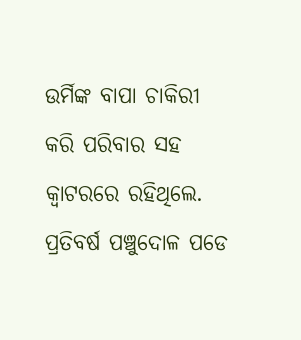ଉର୍ମିଙ୍କ ବାପା ଚାକିରୀ କରି ପରିବାର ସହ କ୍ୱାଟରରେ ରହିଥିଲେ. ପ୍ରତିବର୍ଷ ପଞ୍ଚୁଦୋଳ ପଡେ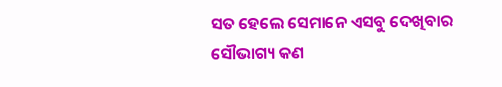ସତ ହେଲେ ସେମାନେ ଏସବୁ ଦେଖିବାର ସୌଭାଗ୍ୟ କଣ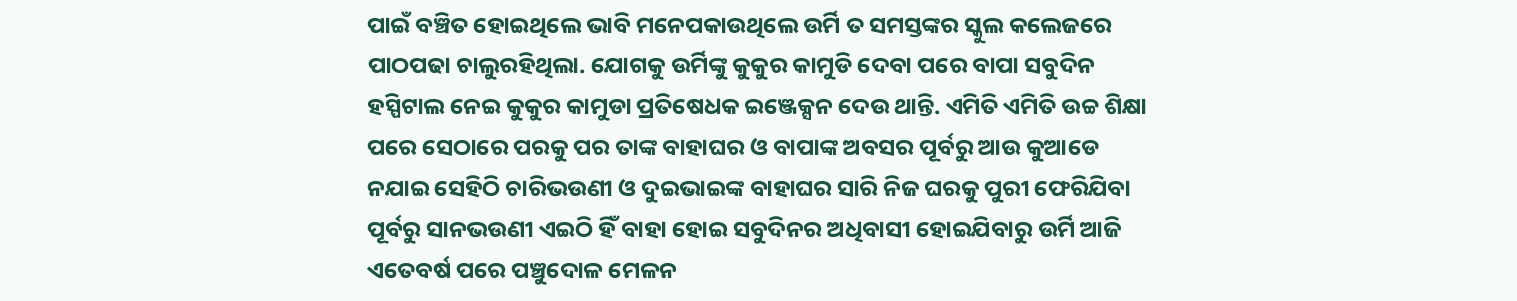ପାଇଁ ବଞ୍ଚିତ ହୋଇଥିଲେ ଭାବି ମନେପକାଉଥିଲେ ଉର୍ମି ତ ସମସ୍ତଙ୍କର ସ୍କୁଲ କଲେଜରେ ପାଠପଢା ଚାଲୁରହିଥିଲା. ଯୋଗକୁ ଉର୍ମିଙ୍କୁ କୁକୁର କାମୁଡି ଦେବା ପରେ ବାପା ସବୁଦିନ ହସ୍ପିଟାଲ ନେଇ କୁକୁର କାମୁଡା ପ୍ରତିଷେଧକ ଇଞ୍ଜେକ୍ସନ ଦେଉ ଥାନ୍ତି. ଏମିତି ଏମିତି ଉଚ୍ଚ ଶିକ୍ଷା ପରେ ସେଠାରେ ପରକୁ ପର ତାଙ୍କ ବାହାଘର ଓ ବାପାଙ୍କ ଅବସର ପୂର୍ବରୁ ଆଉ କୁଆଡେ ନଯାଇ ସେହିଠି ଚାରିଭଉଣୀ ଓ ଦୁଇଭାଇଙ୍କ ବାହାଘର ସାରି ନିଜ ଘରକୁ ପୁରୀ ଫେରିଯିବା ପୂର୍ବରୁ ସାନଭଉଣୀ ଏଇଠି ହିଁ ବାହା ହୋଇ ସବୁଦିନର ଅଧିବାସୀ ହୋଇଯିବାରୁ ଉର୍ମି ଆଜି ଏତେବର୍ଷ ପରେ ପଞ୍ଚୁଦୋଳ ମେଳନ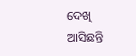ଦେଖି ଆସିଛନ୍ତି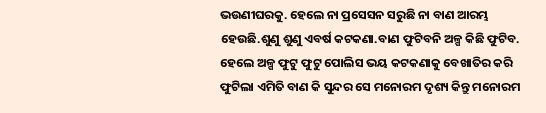ଭଉଣୀଘରକୁ. ହେଲେ ନା ପ୍ରସେସନ ସରୁଛି ନା ବାଣ ଆରମ୍ଭ ହେଉଛି.ଶୁଣୁ ଶୁଣୁ ଏବର୍ଷ କଟକଣା.ବାଣ ଫୁଟିବନି ଅଳ୍ପ କିଛି ଫୁଟିବ. ହେଲେ ଅଳ୍ପ ଫୁଟୁ ଫୁଟୁ ପୋଲିସ ଭୟ କଟକଣାକୁ ବେଖାତିର କରି ଫୁଟିଲା ଏମିତି ବାଣ କି ସୁନ୍ଦର ସେ ମନୋରମ ଦୃଶ୍ୟ କିନ୍ତୁ ମନୋରମ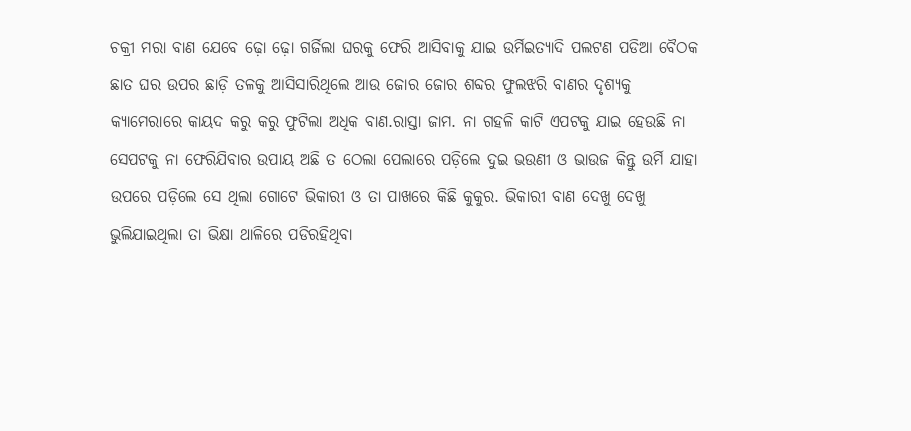ଚକ୍ରୀ ମରା ବାଣ ଯେବେ ଢ଼ୋ ଢ଼ୋ ଗର୍ଜିଲା ଘରକୁ ଫେରି ଆସିବାକୁ ଯାଇ ଉର୍ମିଇତ୍ୟାଦି ପଲଟଣ ପଡିଆ ବୈଠକ ଛାତ ଘର ଉପର ଛାଡ଼ି ତଳକୁ ଆସିସାରିଥିଲେ ଆଉ ଜୋର ଜୋର ଶବ୍ଦର ଫୁଲଝରି ବାଣର ଦୃଶ୍ୟକୁ କ୍ୟାମେରାରେ କାୟଦ କରୁ କରୁ ଫୁଟିଲା ଅଧିକ ବାଣ.ରାସ୍ତା ଜାମ. ନା ଗହଳି କାଟି ଏପଟକୁ ଯାଇ ହେଉଛି ନା ସେପଟକୁ ନା ଫେରିଯିବାର ଉପାୟ ଅଛି ତ ଠେଲା ପେଲାରେ ପଡ଼ିଲେ ଦୁଇ ଭଉଣୀ ଓ ଭାଉଜ କିନ୍ତୁ ଉର୍ମି ଯାହା ଉପରେ ପଡ଼ିଲେ ସେ ଥିଲା ଗୋଟେ ଭିକାରୀ ଓ ତା ପାଖରେ କିଛି କୁକୁର. ଭିକାରୀ ବାଣ ଦେଖୁ ଦେଖୁ ଭୁଲିଯାଇଥିଲା ତା ଭିକ୍ଷା ଥାଳିରେ ପଡିରହିଥିବା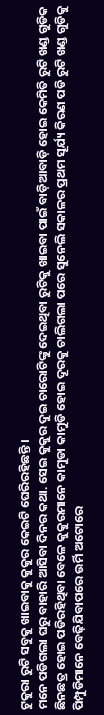ଟୁକୁରା ରୁଟି ସବୁକୁ ଖାଇବାକୁ କୁକୁର କେଇଟି ଘେରିରହିଛନ୍ତି ।
ମନେ ପଡିଗଲା ଘରୁ ବାହାରି ଆସିବା ଦିନର କଥା. ସେଇ କୁକୁର ଦୁଇ ଚାରୋଟିଙ୍କୁ ଦେଇଥିବା ରୁଟିକୁ ଖାଇବା ପାଇଁ ବାଡ଼ିଆବାଡ଼ି ହୋଇ କେମିତି ରୁଟି ଖଣ୍ଡ ଗୁଡିକ ଛିନଛତ୍ର ହୋଇ ପଡିରହିଥିବା ବେଳେ କୁକୁରମାନେ କାମୁଡା କାମୁଡି ହୋଇ ଦୂରକୁ ଚାଲିଗଲା ପରେ ସୁନେଲି ସକାଳର ପ୍ରଥମ ସୂର୍ଯ୍ୟ କିରଣ ପଡି ରୁଟି ଖଣ୍ଡ ଗୁଡିକୁ ପିମ୍ପୁଡିମାନେ ବେଢ଼ିଯିବାପରେ ଉର୍ମି ଅଟୋରେ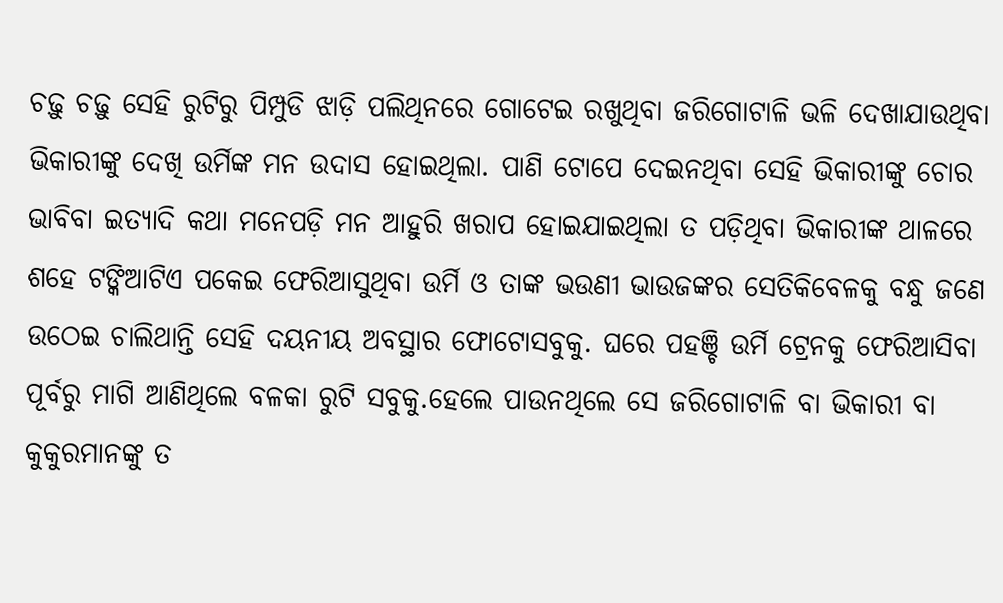ଚଢ଼ୁ ଚଢ଼ୁ ସେହି ରୁଟିରୁ ପିମ୍ପୁଡି ଝାଡ଼ି ପଲିଥିନରେ ଗୋଟେଇ ରଖୁଥିବା ଜରିଗୋଟାଳି ଭଳି ଦେଖାଯାଉଥିବା ଭିକାରୀଙ୍କୁ ଦେଖି ଉର୍ମିଙ୍କ ମନ ଉଦାସ ହୋଇଥିଲା. ପାଣି ଟୋପେ ଦେଇନଥିବା ସେହି ଭିକାରୀଙ୍କୁ ଚୋର ଭାବିବା ଇତ୍ୟାଦି କଥା ମନେପଡ଼ି ମନ ଆହୁରି ଖରାପ ହୋଇଯାଇଥିଲା ତ ପଡ଼ିଥିବା ଭିକାରୀଙ୍କ ଥାଳରେ ଶହେ ଟଙ୍କିଆଟିଏ ପକେଇ ଫେରିଆସୁଥିବା ଉର୍ମି ଓ ତାଙ୍କ ଭଉଣୀ ଭାଉଜଙ୍କର ସେତିକିବେଳକୁ ବନ୍ଧୁ ଜଣେ ଉଠେଇ ଚାଲିଥାନ୍ତି ସେହି ଦୟନୀୟ ଅବସ୍ଥାର ଫୋଟୋସବୁକୁ. ଘରେ ପହଞ୍ଚି ଉର୍ମି ଟ୍ରେନକୁ ଫେରିଆସିବା ପୂର୍ବରୁ ମାଗି ଆଣିଥିଲେ ବଳକା ରୁଟି ସବୁକୁ.ହେଲେ ପାଉନଥିଲେ ସେ ଜରିଗୋଟାଳି ବା ଭିକାରୀ ବା କୁକୁରମାନଙ୍କୁ ତ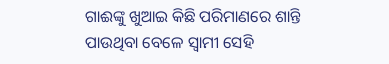ଗାଈଙ୍କୁ ଖୁଆଇ କିଛି ପରିମାଣରେ ଶାନ୍ତି ପାଉଥିବା ବେଳେ ସ୍ୱାମୀ ସେହି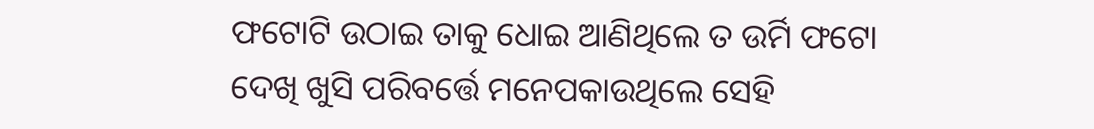ଫଟୋଟି ଉଠାଇ ତାକୁ ଧୋଇ ଆଣିଥିଲେ ତ ଉର୍ମି ଫଟୋ ଦେଖି ଖୁସି ପରିବର୍ତ୍ତେ ମନେପକାଉଥିଲେ ସେହି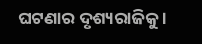ଘଟଣାର ଦୃଶ୍ୟରାଜିକୁ ।